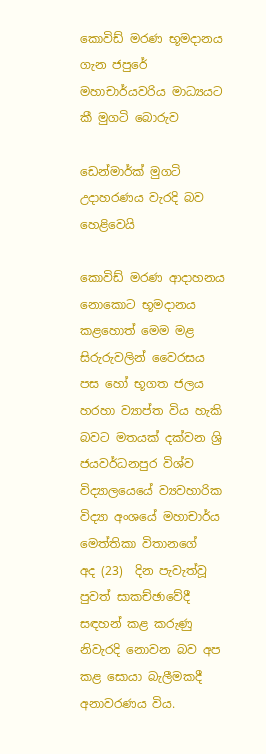කොවිඩ් මරණ භූමදානය ගැන ජපුරේ මහාචාර්යවරිය මාධ්‍යයට කී මුගටි බොරුව

ඩෙන්මාර්ක් මුගටි උදාහරණය වැරදි බව හෙළිවෙයි

කොවිඩ් මරණ ආදාහනය නොකොට භූමදානය කළහොත් මෙම මළ සිරුරුවලින් වෛරසය පස හෝ භූගත ජලය හරහා ව්‍යාප්ත විය හැකි බවට මතයක් දක්වන ශ්‍රි ජයවර්ධනපුර විශ්ව විද්‍යාලයෙයේ ව්‍යවහාරික විද්‍යා අංශයේ මහාචාර්ය මෙත්තිකා විතානගේ   අද (23)  දින පැවැත්වූ පුවත් සාකච්ඡාවේදී සඳහන් කළ කරුණු නිවැරදි නොවන බව අප කළ සොයා බැලීමකදී අනාවරණය විය.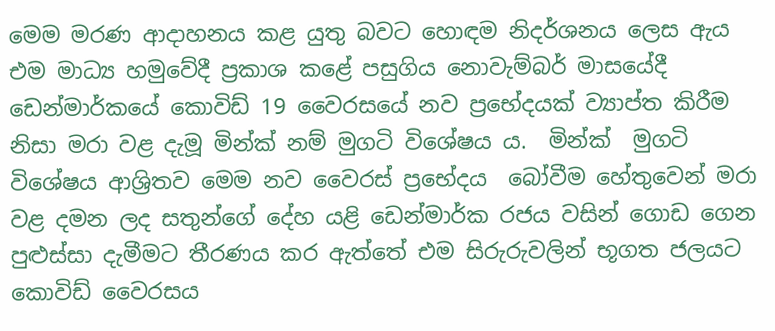මෙම මරණ ආදාහනය කළ යුතු බවට හොඳම නිදර්ශනය ලෙස ඇය එම මාධ්‍ය හමුවේදී ප්‍රකාශ කළේ පසුගිය නොවැම්බර් මාසයේදී ඩෙන්මාර්කයේ කොවිඩ් 19 වෛරසයේ නව ප්‍රභේදයක් ව්‍යාප්ත කිරීම නිසා මරා වළ දැමූ මින්ක් නම් මුගටි විශේෂය ය.  මින්ක්  මුගටි විශේෂය ආශ්‍රිතව මෙම නව වෛරස් ප්‍රභේදය  බෝවීම හේතුවෙන් මරා වළ දමන ලද සතුන්ගේ දේහ යළි ඩෙන්මාර්ක රජය වසින් ගොඩ ගෙන පුළුස්සා දැමීමට තීරණය කර ඇත්තේ එම සිරුරුවලින් භූගත ජලයට කොවිඩ් වෛරසය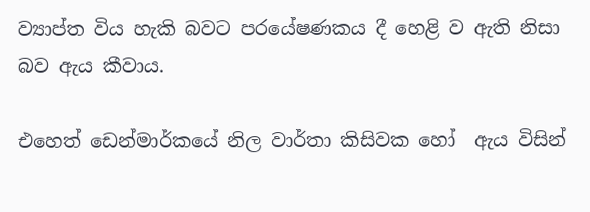ව්‍යාප්ත විය හැකි බවට පරයේෂණකය දී හෙළි ව ඇති නිසා  බව ඇය කීවාය.

එහෙත් ඩෙන්මාර්කයේ නිල වාර්තා කිසිවක හෝ  ඇය විසින්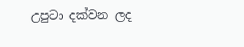උපුටා දක්වන ලද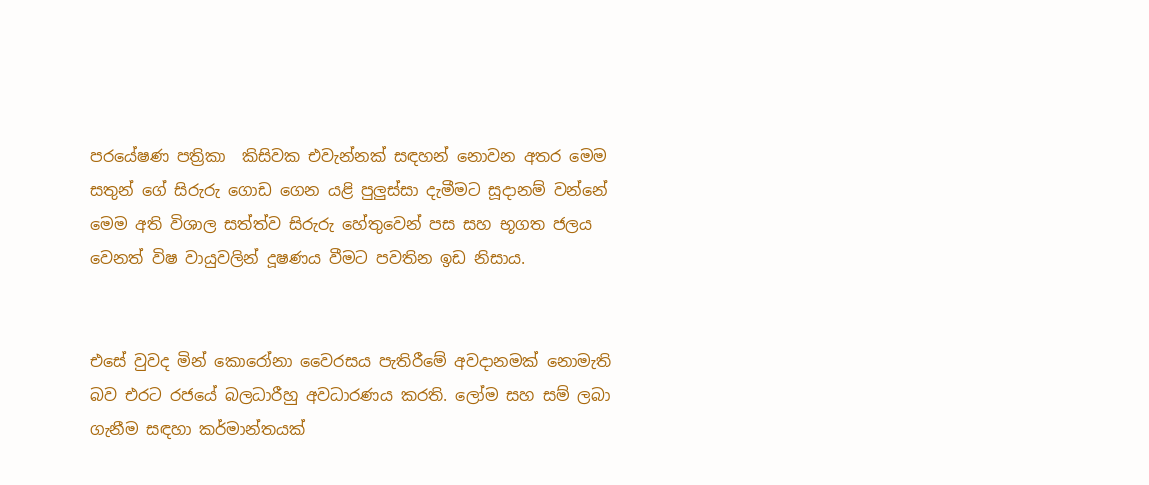පරයේෂණ පත්‍රිකා  කිසිවක එවැන්නක් සඳහන් නොවන අතර මෙම සතුන් ගේ සිරුරු ගොඩ ගෙන යළි පුලුස්සා දැමීමට සූදානම් වන්නේ මෙම අති විශාල සත්ත්ව සිරුරු හේතුවෙන් පස සහ භූගත ජලය වෙනත් විෂ වායුවලින් දූෂණය වීමට පවතින ඉඩ නිසාය.


එසේ වුවද මින් කොරෝනා වෛරසය පැතිරීමේ අවදානමක් නොමැති බව එරට රජයේ බලධාරීහු අවධාරණය කරති. ලෝම සහ සම් ලබා ගැනීම සඳහා කර්මාන්තයක්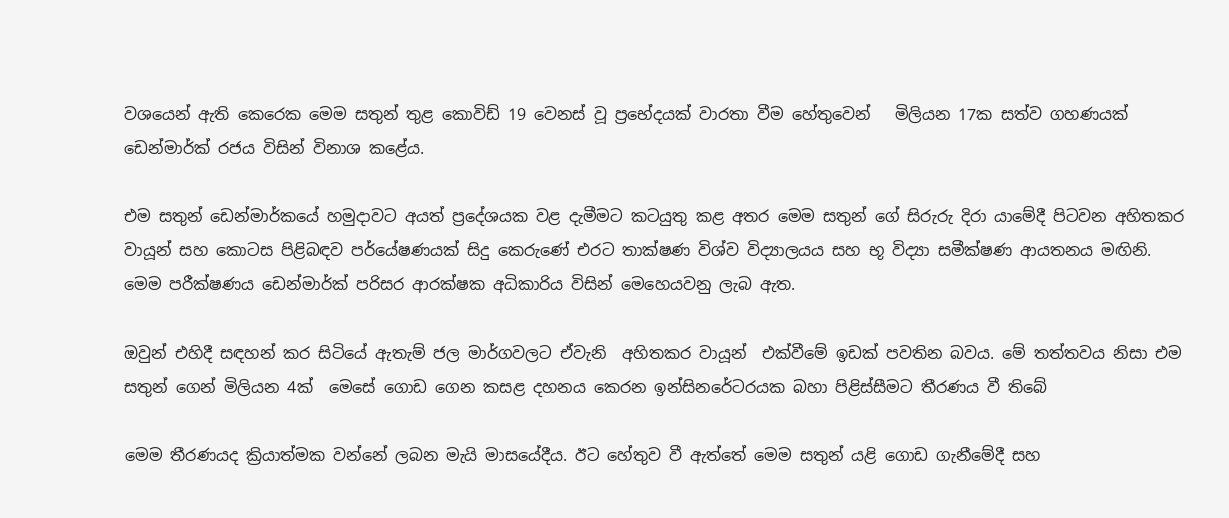වශයෙන් ඇති කෙරෙක මෙම සතුන් තුළ කොවිඩ් 19 වෙනස් වූ ප්‍රභේදයක් වාරතා වීම හේතුවෙන්   මිලියන 17ක සත්ව ගහණයක් ඩෙන්මාර්ක් රජය විසින් විනාශ කළේය.

එම සතුන් ඩෙන්මාර්කයේ හමුදාවට අයත් ප්‍රදේශයක වළ දැමීමට කටයුතු කළ අතර මෙම සතුන් ගේ සිරුරු දිරා යාමේදී පිටවන අහිතකර වායූන් සහ කොටස පිළිබඳව පර්යේෂණයක් සිදු කෙරුණේ එරට තාක්ෂණ විශ්ව විද්‍යාලයය සහ භූ විද්‍යා සමීක්ෂණ ආයතනය මඟිනි. මෙම පරීක්ෂණය ඩෙන්මාර්ක් පරිසර ආරක්ෂක අධිකාරිය විසින් මෙහෙයවනු ලැබ ඇත.

ඔවුන් එහිදී සඳහන් කර සිටියේ ඇතැම් ජල මාර්ගවලට ඒවැනි  අහිතකර වායූන්  එක්වීමේ ඉඩක් පවතින බවය. මේ තත්තවය නිසා එම සතුන් ගෙන් මිලියන 4ක්  මෙසේ ගොඩ ගෙන කසළ දහනය කෙරන ඉන්සිනරේටරයක බහා පිළිස්සීමට තීරණය වී තිබේ

මෙම තීරණයද ක්‍රියාත්මක වන්නේ ලබන මැයි මාසයේදීය. ඊට හේතුව වී ඇත්තේ මෙම සතුන් යළි ගොඩ ගැනීමේදී සහ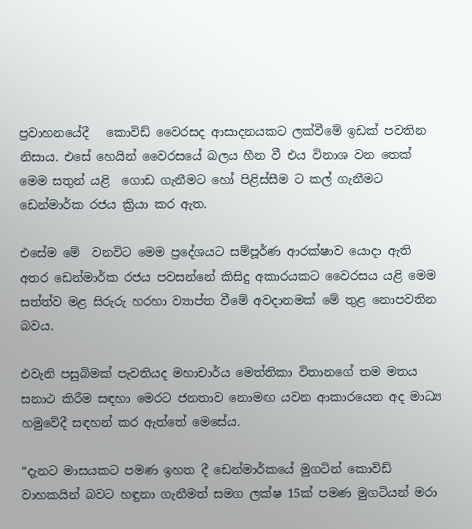ප්‍රවාහනයේදී   කොවිඩ් වෛරසද ආසාදනයකට ලක්වීමේ ඉඩක් පවතින නිසාය. එසේ හෙයින් වෛරසයේ බලය හීන වී එය විනාශ වන තෙක් මෙම සතුන් යළි  ගොඩ ගැනීමට හෝ පිළිස්සීම ට කල් ගැනීමට ඩෙන්මාර්ක රජය ක්‍රියා කර ඇත.

එසේම මේ  වනවිට මෙම ප්‍රදේශයට සම්පූර්ණ ආරක්ෂාව යොදා ඇති අතර ඩෙන්මාර්ක රජය පවසන්නේ කිසිදු අකාරයකට වෛරසය යළි මෙම සත්ත්ව මළ සිරුරු හරහා ව්‍යාප්ත වීමේ අවදානමක් මේ තුළ නොපවතින බවය.

එවැනි පසුබිමක් පැවතියද මහාචාර්ය මෙත්තිකා විතානගේ තම මතය සනාථ කිරීම සඳහා මෙරට ජනතාව නොමඟ යවන ආකාරයෙන අද මාධ්‍ය හමුවේදී සඳහන් කර ඇත්තේ මෙසේය.

“දැනට මාසයකට පමණ ඉහත දී ඩෙන්මාර්කයේ මුගටින් කොවිඩ් වාහකයින් බවට හඳුනා ගැනීමත් සමග ලක්ෂ 15ක් පමණ මුගටියන් මරා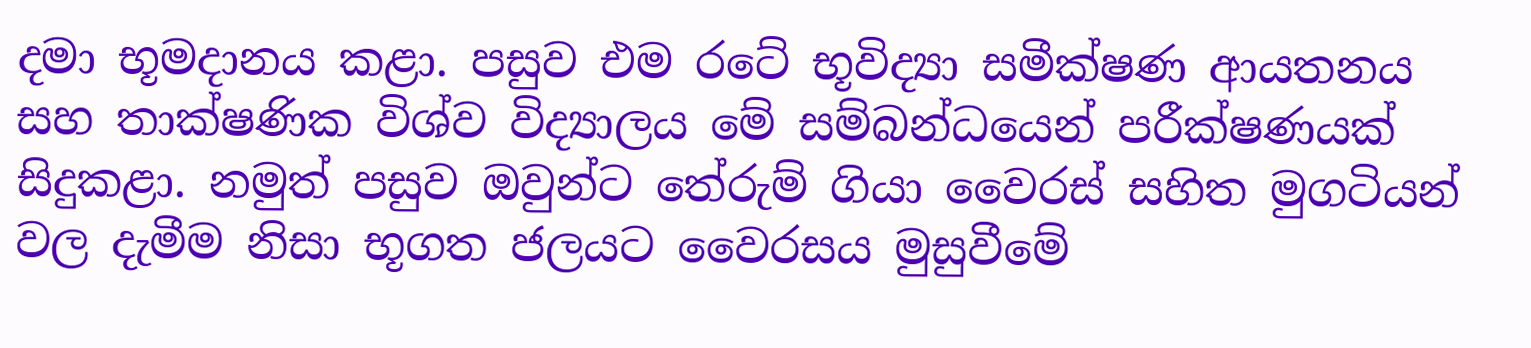දමා භූමදානය කළා. පසුව එම රටේ භූවිද්‍යා සමීක්ෂණ ආයතනය සහ තාක්ෂණික විශ්ව විද්‍යාලය මේ සම්බන්ධයෙන් පරීක්ෂණයක් සිදුකළා. නමුත් පසුව ඔවුන්ට තේරුම් ගියා වෛරස් සහිත මුගටියන් වල දැමීම නිසා භූගත ජලයට වෛරසය මුසුවීමේ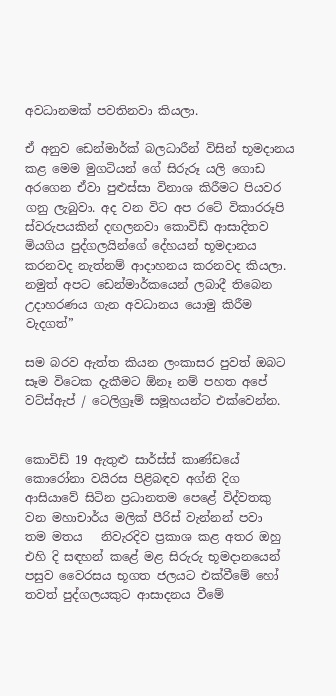අවධානමක් පවතිනවා කියලා.

ඒ අනුව ඩෙන්මාර්ක් බලධාරීන් විසින් භූමදානය කළ මෙම මුගටියන් ගේ සිරුරූ යලි ගොඩ අරගෙන ඒවා පුළුස්සා විනාශ කිරීමට පියවර ගනු ලැබුවා. අද වන විට අප රටේ විකාරරූපි ස්වරුපයකින් දඟලනවා කොවිඩ් ආසාදිතව මියගිය පුද්ගලයින්ගේ දේහයන් භූමදානය කරනවද නැත්නම් ආදාහනය කරනවද කියලා. නමුත් අපට ඩෙන්මාර්කයෙන් ලබාදී තිබෙන උදාහරණය ගැන අවධානය යොමු කිරීම වැදගත්”

සම බරව ඇත්ත කියන ලංකාසර පුවත් ඔබට සෑම විටෙක දැකීමට ඕනෑ නම් පහත අපේ වට්ස්ඇප් / ටෙලිග්‍රෑම් සමූහයන්ට එක්වෙන්න.


කොවිඩ් 19 ඇතුළු සාර්ස්ස් කාණ්ඩයේ කොරෝනා වයිරස පිළිබඳව අග්නි දිග ආසියාවේ සිටින ප්‍රධානතම පෙළේ විද්වතකු වන මහාචාර්ය මලික් පීරිස් වැන්නන් පවා   තම මතය   නිවැරදිව ප්‍රකාශ කළ අතර ඔහු එහි දි සඳහන් කළේ මළ සිරුරු භූමදානයෙන් පසුව වෛරසය භූගත ජලයට එක්වීමේ හෝ තවත් පුද්ගලයකුට ආසාදනය වීමේ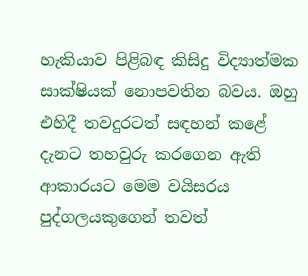හැකියාව පිළිබඳ කිසිදු විද්‍යාත්මක සාක්ෂියක් නොපවතින බවය. ඔහු එහිදී තවදුරටත් සඳහන් කළේ දැනට තහවුරු කරගෙන ඇති ආකාරයට මෙම වයිසරය පුද්ගලයකුගෙන් තවත්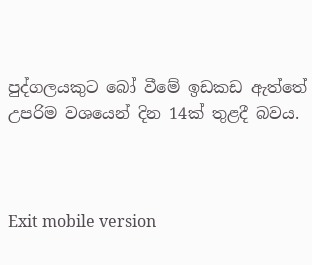පුද්ගලයකුට බෝ වීමේ ඉඩකඩ ඇත්තේ උපරිම වශයෙන් දින 14ක් තුළදී බවය.



Exit mobile version